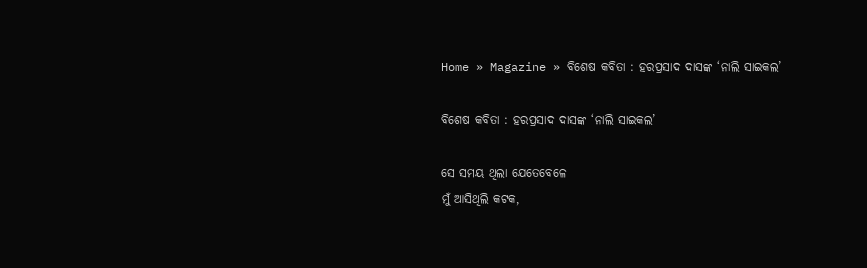Home » Magazine » ବିଶେଷ କବିତା : ହରପ୍ରସାଦ ଦାସଙ୍କ ‘ନାଲି ସାଇକଲ’

ବିଶେଷ କବିତା : ହରପ୍ରସାଦ ଦାସଙ୍କ ‘ନାଲି ସାଇକଲ’

ସେ ସମୟ ଥିଲା ଯେତେବେଳେ
ମୁଁ ଆସିଥିଲି କଟକ,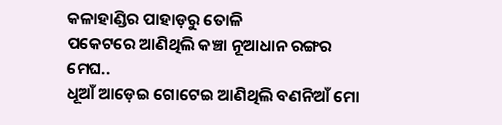କଳାହାଣ୍ଡିର ପାହାଡ଼ରୁ ତୋଳି
ପକେଟରେ ଆଣିଥିଲି କଞ୍ଚା ନୂଆଧାନ ରଙ୍ଗର ମେଘ..
ଧୂଆଁ ଆଡ଼େଇ ଗୋଟେଇ ଆଣିଥିଲି ବଣନିଆଁ ମୋ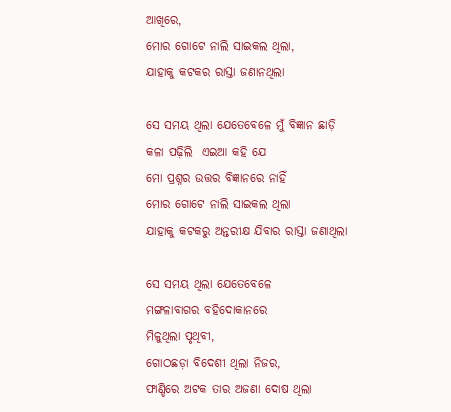ଆଖିରେ,
ମୋର ଗୋଟେ ନାଲି ସାଇକଲ ଥିଲା,
ଯାହାକୁ କଟକର ରାସ୍ତା ଜଣାନଥିଲା

ସେ ସମୟ ଥିଲା ଯେତେବେଳେ ମୁଁ ବିଜ୍ଞାନ ଛାଡ଼ି
କଳା ପଢ଼ିଲି  ଏଇଆ କହି ଯେ
ମୋ ପ୍ରଶ୍ନର ଉତ୍ତର ବିଜ୍ଞାନରେ ନାହିଁ
ମୋର ଗୋଟେ ନାଲି ସାଇକଲ ଥିଲା
ଯାହାକୁ କଟକରୁ ଅନ୍ତରୀକ୍ଷ ଯିବାର ରାସ୍ତା ଜଣାଥିଲା

ସେ ସମୟ ଥିଲା ଯେତେବେଳେ
ମଙ୍ଗଳାବାଗର ବହିଦୋକାନରେ
ମିଳୁଥିଲା ପୃଥିବୀ,
ଗୋଠଛଡ଼ା ବିଦେଶୀ ଥିଲା ନିଜର,
ଫାଣ୍ଡିରେ ଅଟକ ତାର ଅଜଣା ଦୋଷ ଥିଲା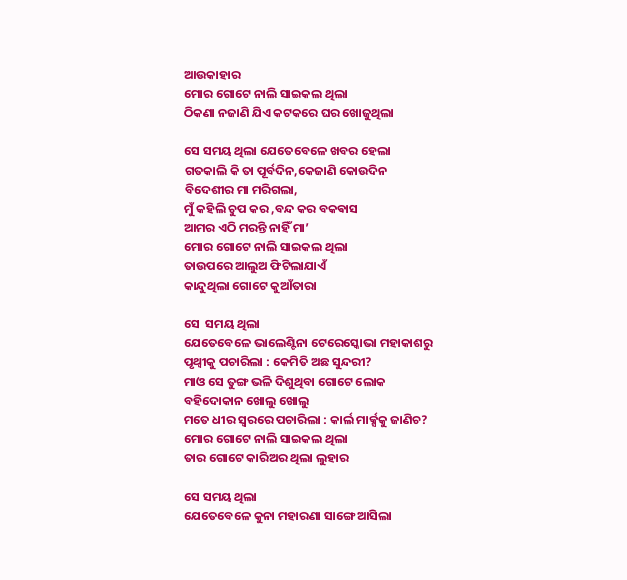ଆଉକାହାର
ମୋର ଗୋଟେ ନାଲି ସାଇକଲ ଥିଲା
ଠିକଣା ନଜାଣି ଯିଏ କଟକରେ ଘର ଖୋଜୁଥିଲା

ସେ ସମୟ ଥିଲା ଯେତେବେଳେ ଖବର ହେଲା
ଗତକାଲି କି ତା ପୂର୍ବଦିନ,କେଜାଣି କୋଉଦିନ
ବିଦେଶୀର ମା ମରିଗଲା,
ମୁଁ କହିଲି ଚୁପ କର ,ବନ୍ଦ କର ବକଵାସ
ଆମର ଏଠି ମରନ୍ତି ନାହିଁ ମା’
ମୋର ଗୋଟେ ନାଲି ସାଇକଲ ଥିଲା
ତାଉପରେ ଆଲୁଅ ଫିଟିଲାଯାଏଁ
କାନ୍ଦୁଥିଲା ଗୋଟେ କୁଆଁତାରା

ସେ  ସମୟ ଥିଲା
ଯେତେବେଳେ ଭାଲେଣ୍ଟିନା ଟେରେସ୍କୋଭା ମହାକାଶରୁ
ପୃଥ୍ଵୀକୁ ପଚାରିଲା : କେମିତି ଅଛ ସୁନ୍ଦରୀ?
ମାଓ ସେ ତୁଙ୍ଗ ଭଳି ଦିଶୁଥିବା ଗୋଟେ ଲୋକ
ବହିଦୋକାନ ଖୋଲୁ ଖୋଲୁ
ମତେ ଧୀର ସ୍ୱରରେ ପଚାରିଲା : କାର୍ଲ ମାର୍କ୍ସକୁ ଜାଣିଚ?
ମୋର ଗୋଟେ ନାଲି ସାଇକଲ ଥିଲା
ତାର ଗୋଟେ କାରିଅର ଥିଲା ଲୁହାର

ସେ ସମୟ ଥିଲା
ଯେତେବେଳେ କୁନା ମହାରଣା ସାଙ୍ଗେ ଆସିଲା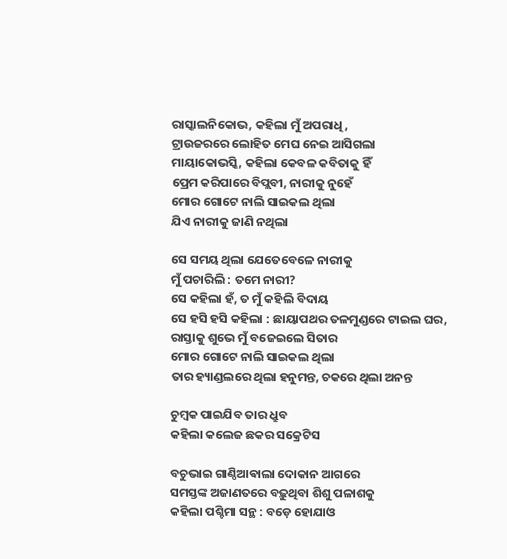ରାସ୍କାଲନିକୋଭ, କହିଲା ମୁଁ ଅପରାଧି,
ଟ୍ରାଉଜରରେ ଲୋହିତ ମେଘ ନେଇ ଆସିଗଲା
ମାୟାକୋଭସ୍କି, କହିଲା କେବଳ କବିତାକୁ ହିଁ
ପ୍ରେମ କରିପାରେ ବିପ୍ଲବୀ, ନାରୀକୁ ନୁହେଁ
ମୋର ଗୋଟେ ନାଲି ସାଇକଲ ଥିଲା
ଯିଏ ନାରୀକୁ ଜାଣି ନଥିଲା

ସେ ସମୟ ଥିଲା ଯେତେବେଳେ ନାରୀକୁ
ମୁଁ ପଚାରିଲି : ତମେ ନାରୀ?
ସେ କହିଲା ହଁ, ତ ମୁଁ କହିଲି ବିଦାୟ
ସେ ହସି ହସି କହିଲା : ଛାୟାପଥର ତଳମୁଣ୍ଡରେ ଟାଇଲ ଘର,
ରାସ୍ତାକୁ ଶୁଭେ ମୁଁ ବଜେଇଲେ ସିତାର
ମୋର ଗୋଟେ ନାଲି ସାଇକଲ ଥିଲା
ତାର ହ୍ୟାଣ୍ଡଲରେ ଥିଲା ହନୁମନ୍ତ, ଚକରେ ଥିଲା ଅନନ୍ତ

ଚୁମ୍ବକ ପାଇଯିବ ତାର ଧ୍ରୁବ
କହିଲା କଲେଜ ଛକର ସକ୍ରେଟିସ

ବଚୁଭାଇ ଗାଣ୍ଠିଆଵାଲା ଦୋକାନ ଆଗରେ
ସମସ୍ତଙ୍କ ଅଜାଣତରେ ବଢ଼ୁଥିବା ଶିଶୁ ପଳାଶକୁ
କହିଲା ପଶ୍ଚିମା ସନ୍ଥ : ବଡ଼େ ହୋଯାଓ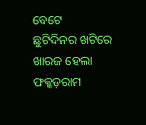ବେଟେ
ଛୁଟିଦିନର ଖଟିରେ ଖାରଜ ହେଲା ଫକ୍କଡ଼ରାମ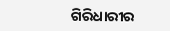ଗିରିଧାରୀର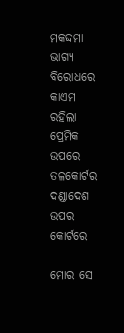ମକଦ୍ଦମା ଭାଗ୍ୟ ବିରୋଧରେ
କାଏମ ରହିଲା  ପ୍ରେମିକ ଉପରେ ତଳକୋର୍ଟର ଦଣ୍ଡାଦେଶ
ଉପର କୋର୍ଟରେ

ମୋର ସେ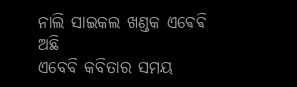ନାଲି ସାଇକଲ ଖଣ୍ଡକ ଏଵେଵି ଅଛି
ଏବେବି କବିତାର ସମୟ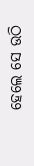ହେଲେ ସେ ଉଠି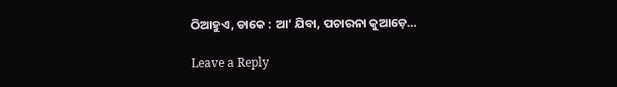ଠିଆହୁଏ, ଡାକେ : ଆ’ ଯିବା, ପଚାରନା କୁଆଡ଼େ…

Leave a Reply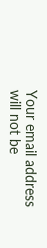Your email address will not be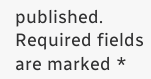published. Required fields are marked *